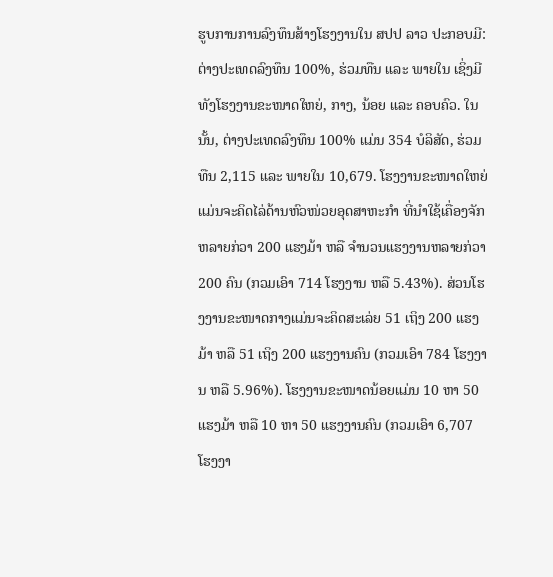ຮູບການການລົງທຶນສ້າງໂຮງງານໃນ ສປປ ລາວ ປະກອບມີ: ຕ່າງປະເທດລົງທຶນ 100%, ຮ່ວມທືນ ແລະ ພາຍໃນ ເຊິ່ງມີທັງໂຮງງານຂະໜາດໃຫຍ່, ກາງ, ນ້ອຍ ແລະ ຄອບຄົວ. ໃນນັ້ນ, ຕ່າງປະເທດລົງທຶນ 100% ແມ່ນ 354 ບໍລິສັດ, ຮ່ວມທືນ 2,115 ແລະ ພາຍໃນ 10,679. ໂຮງງານຂະໜາດໃຫຍ່ແມ່ນຈະຄິດໄລ່ດ້ານຫົວໜ່ວຍອຸດສາຫະກໍາ ທີ່ນໍາໃຊ້ເຄື່ອງຈັກຫລາຍກ່ວາ 200 ແຮງມ້າ ຫລື ຈໍານວນແຮງງານຫລາຍກ່ວາ 200 ຄົນ (ກວມເອົາ 714 ໂຮງງານ ຫລື 5.43%). ສ່ວນໂຮງງານຂະໜາດກາງແມ່ນຈະຄິດສະເລ່ຍ 51 ເຖິງ 200 ແຮງມ້າ ຫລື 51 ເຖິງ 200 ແຮງງານຄົນ (ກວມເອົາ 784 ໂຮງງານ ຫລື 5.96%). ໂຮງງານຂະໜາດນ້ອຍແມ່ນ 10 ຫາ 50 ແຮງມ້າ ຫລື 10 ຫາ 50 ແຮງງານຄົນ (ກວມເອົາ 6,707 ໂຮງງາ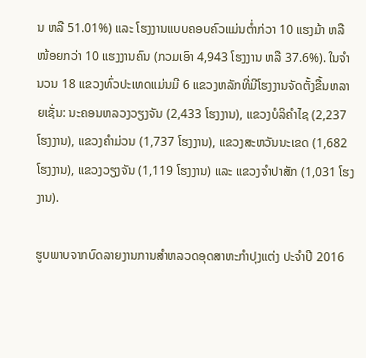ນ ຫລື 51.01%) ແລະ ໂຮງງານແບບຄອບຄົວແມ່ນຕໍ່າກ່ວາ 10 ແຮງມ້າ ຫລື ໜ້ອຍກວ່າ 10 ແຮງງານຄົນ (ກວມເອົາ 4,943 ໂຮງງານ ຫລື 37.6%). ໃນຈໍານວນ 18 ແຂວງທົ່ວປະເທດແມ່ນມີ 6 ແຂວງຫລັກທີ່ມີໂຮງງານຈັດຕັ້ງຂື້ນຫລາຍເຊັ່ນ: ນະຄອນຫລວງວຽງຈັນ (2,433 ໂຮງງານ), ແຂວງບໍລິຄໍາໄຊ (2,237 ໂຮງງານ), ແຂວງຄໍາມ່ວນ (1,737 ໂຮງງານ), ແຂວງສະຫວັນນະເຂດ (1,682 ໂຮງງານ), ແຂວງວຽງຈັນ (1,119 ໂຮງງານ) ແລະ ແຂວງຈໍາປາສັກ (1,031 ໂຮງງານ).

ຮູບພາບຈາກບົດລາຍງານການສໍາຫລວດອຸດສາຫະກໍາປຸງແຕ່ງ ປະຈໍາປີ 2016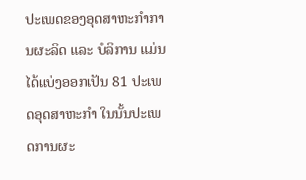ປະເພດຂອງອຸດສາຫະກໍາການຜະລິດ ແລະ ບໍລິການ ແມ່ນໄດ້ແບ່ງອອກເປັນ 81 ປະເພດອຸດສາຫະກໍາ ໃນນັ້ນປະເພດການຜະ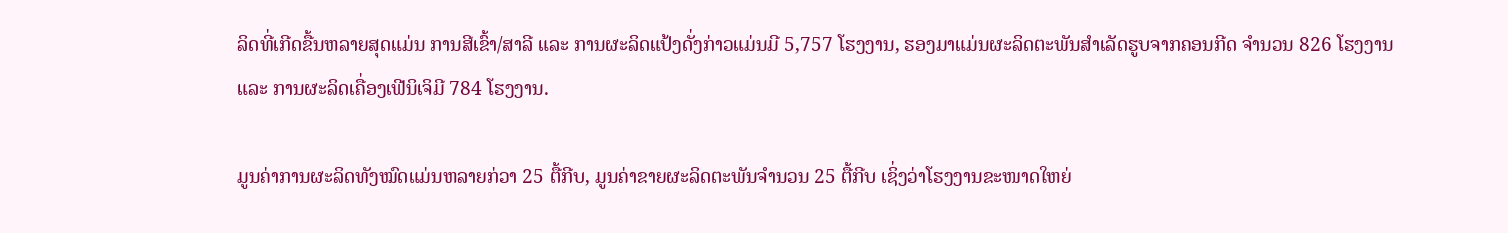ລິດທີ່ເກີດຂື້ນຫລາຍສຸດແມ່ນ ການສີເຂົ້າ/ສາລີ ແລະ ການຜະລິດແປ້ງດັ່ງກ່າວແມ່ນມີ 5,757 ໂຮງງານ, ຮອງມາແມ່ນຜະລິດຕະພັນສໍາເລັດຮູບຈາກຄອນກີດ ຈໍານວນ 826 ໂຮງງານ ແລະ ການຜະລິດເຄື່ອງເຟີນິເຈິມີ 784 ໂຮງງານ.

ມູນຄ່າການຜະລິດທັງໝົດແມ່ນຫລາຍກ່ວາ 25 ຕື້ກີບ, ມູນຄ່າຂາຍຜະລິດຕະພັນຈໍານວນ 25 ຕື້ກີບ ເຊິ່ງວ່າໂຮງງານຂະໜາດໃຫຍ່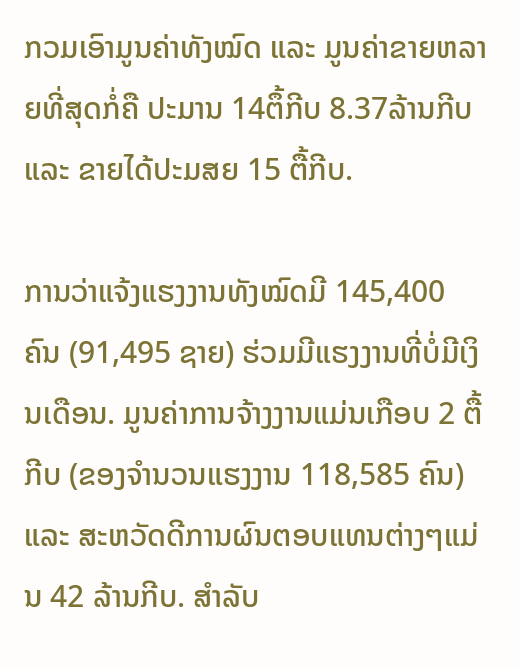ກວມເອົາມູນຄ່າທັງໝົດ ແລະ ມູນຄ່າຂາຍຫລາຍທີ່ສຸດກໍ່ຄື ປະມານ 14ຕຶ້ກີບ 8.37ລ້ານກີບ ແລະ ຂາຍໄດ້ປະມສຍ 15 ຕື້ກີບ.

ການວ່າແຈ້ງແຮງງານທັງໝົດມີ 145,400 ຄົນ (91,495 ຊາຍ) ຮ່ວມມີແຮງງານທີ່ບໍ່ມີເງິນເດືອນ. ມູນຄ່າການຈ້າງງານແມ່ນເກືອບ 2 ຕື້ກີບ (ຂອງຈໍານວນແຮງງານ 118,585 ຄົນ) ແລະ ສະຫວັດດີການຜົນຕອບແທນຕ່າງໆແມ່ນ 42 ລ້ານກີບ. ສໍາລັບ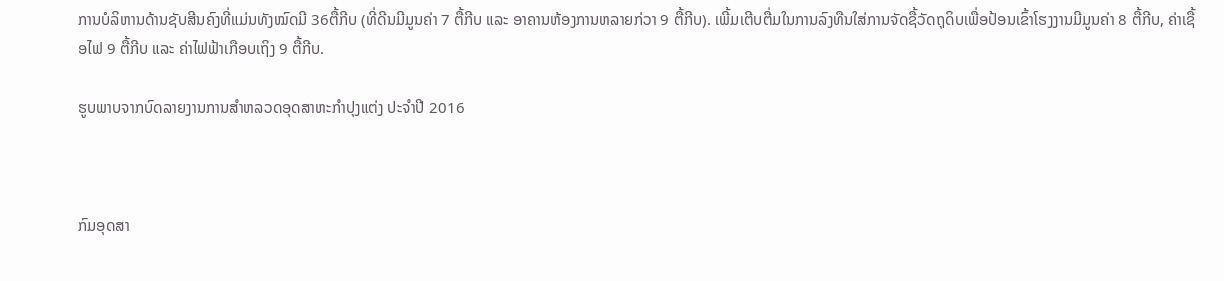ການບໍລິຫານດ້ານຊັບສີນຄົງທີ່ແມ່ນທັງໝົດມີ 36ຕື້ກີບ (ທີ່ດີນມີມູນຄ່າ 7 ຕື້ກີບ ແລະ ອາຄານຫ້ອງການຫລາຍກ່ວາ 9 ຕື້ກີບ). ເພີ້ມເຕີບຕື່ມໃນການລົງທືນໃສ່ການຈັດຊື້ວັດຖຸດິບເພື່ອປ້ອນເຂົ້າໂຮງງານມີມູນຄ່າ 8 ຕື້ກີບ, ຄ່າເຊື້ອໄຟ 9 ຕື້ກີບ ແລະ ຄ່າໄຟຟ້າເກືອບເຖິງ 9 ຕື້ກີບ.

ຮູບພາບຈາກບົດລາຍງານການສໍາຫລວດອຸດສາຫະກໍາປຸງແຕ່ງ ປະຈໍາປີ 2016



ກົມອຸດສາ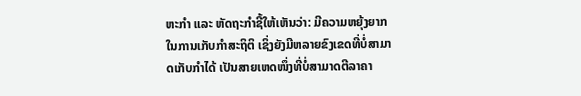ຫະກໍາ ແລະ ຫັດຖະກໍາຊີ້ໃຫ້ເຫັນວ່າ: ມີຄວາມຫຍຸ້ງຍາກໃນການເກັບກໍາສະຖິຕິ ເຊິ່ງຍັງມີຫລາຍຂົງເຂດທີ່ບໍ່ສາມາດເກັບກໍາໄດ້ ເປັນສາຍເຫດໜຶ່ງທີ່ບໍ່ສາມາດຕີລາຄາ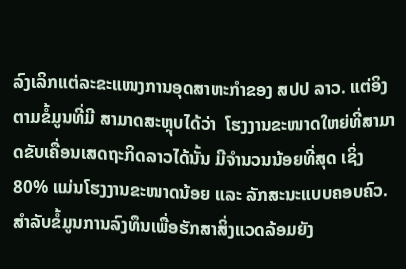ລົງເລິກແຕ່ລະຂະແໜງການອຸດສາຫະກໍາຂອງ ສປປ ລາວ. ແຕ່ອິງຕາມຂໍ້ມູນທີ່ມີ ສາມາດສະຫຼຸບໄດ້ວ່າ  ໂຮງງານຂະໜາດໃຫຍ່ທີ່ສາມາດຂັບເຄື່ອນເສດຖະກິດລາວໄດ້ນັ້ນ ມີຈໍານວນນ້ອຍທີ່ສຸດ ເຊິ່ງ 80% ແມ່ນໂຮງງານຂະໜາດນ້ອຍ ແລະ ລັກສະນະແບບຄອບຄົວ. ສໍາລັບຂໍ້ມູນການລົງທຶນເພື່ອຮັກສາສິ່ງແວດລ້ອມຍັງ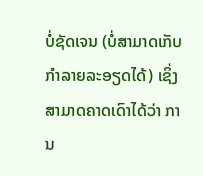ບໍ່ຊັດເຈນ (ບໍ່ສາມາດເກັບກໍາລາຍລະອຽດໄດ້) ເຊິ່ງສາມາດຄາດເດົາໄດ້ວ່າ ການ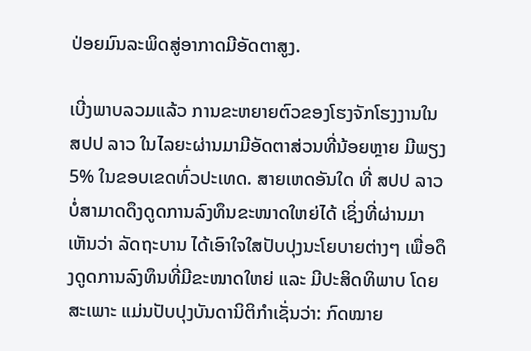ປ່ອຍມົນລະພິດສູ່ອາກາດມີອັດຕາສູງ.

ເບີ່ງພາບລວມແລ້ວ ການຂະຫຍາຍຕົວຂອງໂຮງຈັກໂຮງງານໃນ ສປປ ລາວ ໃນໄລຍະຜ່ານມາມີອັດຕາສ່ວນທີ່ນ້ອຍຫຼາຍ ມີພຽງ 5% ໃນຂອບເຂດທົ່ວປະເທດ. ສາຍເຫດອັນໃດ ທີ່ ສປປ ລາວ ບໍ່ສາມາດດຶງດູດການລົງທຶນຂະໜາດໃຫຍ່ໄດ້ ເຊິ່ງທີ່ຜ່ານມາເຫັນວ່າ ລັດຖະບານ ໄດ້ເອົາໃຈໃສປັບປຸງນະໂຍບາຍຕ່າງໆ ເພື່ອດຶງດູດການລົງທຶນທີ່ມີຂະໜາດໃຫຍ່ ແລະ ມີປະສິດທິພາບ ໂດຍສະເພາະ ແມ່ນປັບປຸງບັນດານິຕິກໍາເຊັ່ນວ່າ: ກົດໝາຍ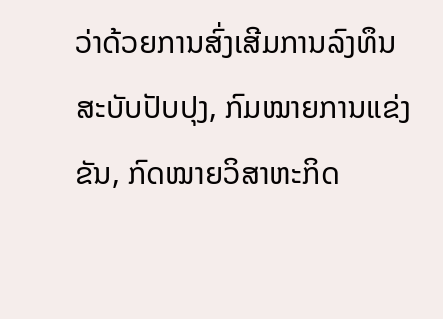ວ່າດ້ວຍການສົ່ງເສີມການລົງທຶນສະບັບປັບປຸງ, ກົມໝາຍການແຂ່ງຂັນ, ກົດໝາຍວິສາຫະກິດ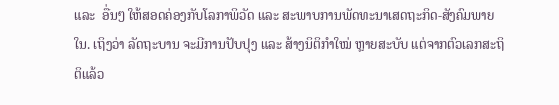ແລະ  ອື່ນໆ ໃຫ້ສອດຄ່ອງກັບໂລກາພິວັດ ແລະ ສະພາບການພັດທະນາເສດຖະກິດ-ສັງຄົມພາຍໃນ. ເຖິງວ່າ ລັດຖະບານ ຈະມີການປັບປຸງ ແລະ ສ້າງນິຕິກໍາໃໝ່ ຫຼາຍສະບັບ ແຕ່ຈາກຕົວເລກສະຖິຕິແລ້ວ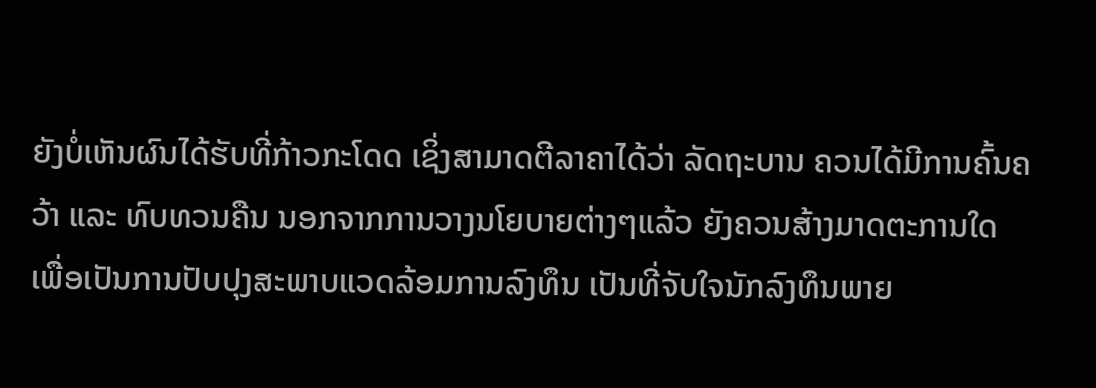ຍັງບໍ່ເຫັນຜົນໄດ້ຮັບທີ່ກ້າວກະໂດດ ເຊິ່ງສາມາດຕີລາຄາໄດ້ວ່າ ລັດຖະບານ ຄວນໄດ້ມີການຄົ້ນຄວ້າ ແລະ ທົບທວນຄືນ ນອກຈາກການວາງນໂຍບາຍຕ່າງໆແລ້ວ ຍັງຄວນສ້າງມາດຕະການໃດ ເພື່ອເປັນການປັບປຸງສະພາບແວດລ້ອມການລົງທຶນ ເປັນທີ່ຈັບໃຈນັກລົງທຶນພາຍ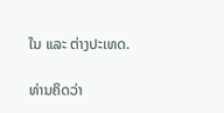ໃນ ແລະ ຕ່າງປະເທດ.

ທ່ານຄິດວ່າ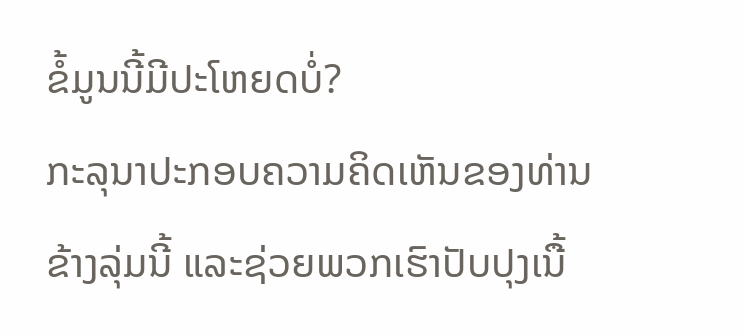ຂໍ້ມູນນີ້ມີປະໂຫຍດບໍ່?
ກະລຸນາປະກອບຄວາມຄິດເຫັນຂອງທ່ານຂ້າງລຸ່ມນີ້ ແລະຊ່ວຍພວກເຮົາປັບປຸງເນື້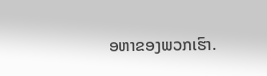ອຫາຂອງພວກເຮົາ.